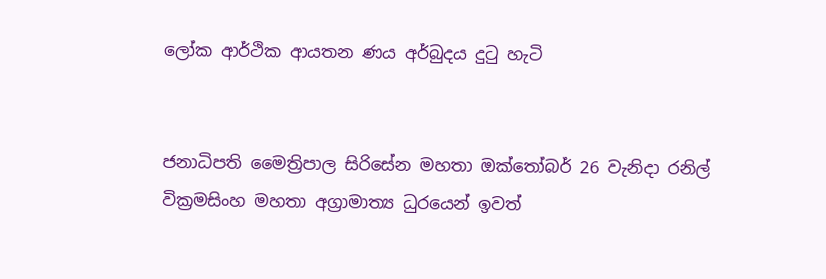ලෝක ආර්ථික ආයතන ණය අර්බුදය දුටු හැටි


ජනාධිපති මෛත්‍රිපාල සිරිසේන මහතා ඔක්තෝබර් 26 වැනිදා රනිල් වික්‍රමසිංහ මහතා අග්‍රාමාත්‍ය ධුරයෙන් ඉවත්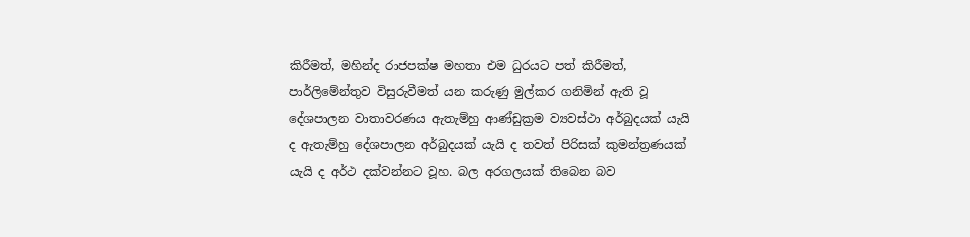කිරීමත්, මහින්ද රාජපක්ෂ මහතා එම ධුරයට පත් කිරීමත්, පාර්ලිමේන්තුව විසුරුවීමත් යන කරුණු මුල්කර ගනිමින් ඇති වූ දේශපාලන වාතාවරණය ඇතැම්හු ආණ්ඩුක්‍රම ව්‍යවස්ථා අර්බුදයක් යැයි ද ඇතැම්හු දේශපාලන අර්බුදයක් යැයි ද තවත් පිරිසක් කුමන්ත්‍රණයක් යැයි ද අර්ථ දක්වන්නට වූහ. බල අරගලයක් තිබෙන බව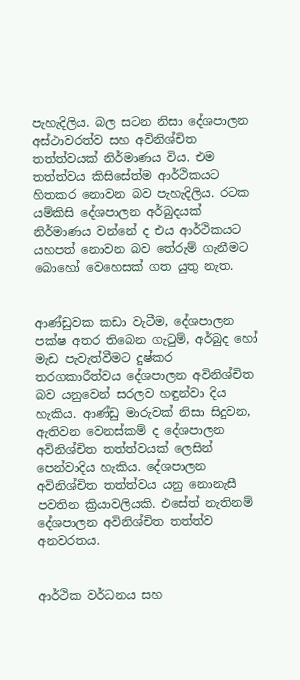පැහැදිලිය. බල සටන නිසා දේශපාලන අස්ථාවරත්ව සහ අවිනිශ්චිත තත්ත්වයක් නිර්මාණය විය. එම තත්ත්වය කිසිසේත්ම ආර්ථිකයට හිතකර නොවන බව පැහැදිලිය. රටක යම්කිසි දේශපාලන අර්බුදයක් නිර්මාණය වන්නේ ද එය ආර්ථිකයට යහපත් නොවන බව තේරුම් ගැනීමට බොහෝ වෙහෙසක් ගත යුතු නැත.


ආණ්ඩුවක කඩා වැටීම, දේශපාලන පක්ෂ අතර තිබෙන ගැටුම්, අර්බුද හෝ මැඩ පැවැත්වීමට දුෂ්කර තරගකාරීත්වය දේශපාලන අවිනිශ්චිත බව යනුවෙන් සරලව හඳුන්වා දිය හැකිය. ආණ්ඩු මාරුවක් නිසා සිදුවන, ඇතිවන වෙනස්කම් ද දේශපාලන අවිනිශ්චිත තත්ත්වයක් ලෙසින් පෙන්වාදිය හැකිය. දේශපාලන අවිනිශ්චිත තත්ත්වය යනු නොනැසී පවතින ක්‍රියාවලියකි. එසේත් නැතිනම් දේශපාලන අවිනිශ්චිත තත්ත්ව අනවරතය.


ආර්ථික වර්ධනය සහ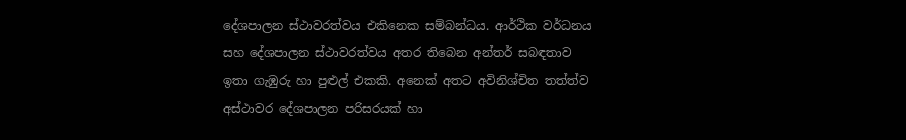දේශපාලන ස්ථාවරත්වය එකිනෙක සම්බන්ධය. ආර්ථික වර්ධනය සහ දේශපාලන ස්ථාවරත්වය අතර තිබෙන අන්තර් සබඳතාව ඉතා ගැඹුරු හා පුළුල් එකකි. අනෙක් අතට අවිනිශ්චිත තත්ත්ව අස්ථාවර දේශපාලන පරිසරයක් හා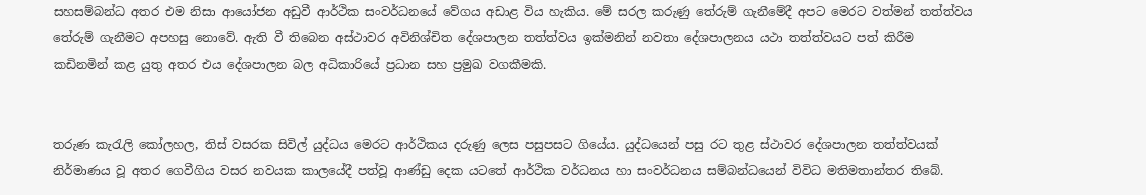සහසම්බන්ධ අතර එම නිසා ආයෝජන අඩුවී ආර්ථික සංවර්ධනයේ වේගය අඩාළ විය හැකිය. මේ සරල කරුණු තේරුම් ගැනීමේදී අපට මෙරට වත්මන් තත්ත්වය තේරුම් ගැනීමට අපහසු නොවේ. ඇති වී තිබෙන අස්ථාවර අවිනිශ්චිත දේශපාලන තත්ත්වය ඉක්මනින් නවතා දේශපාලනය යථා තත්ත්වයට පත් කිරීම කඩිනමින් කළ යුතු අතර එය දේශපාලන බල අධිකාරියේ ප්‍රධාන සහ ප්‍රමුඛ වගකීමකි.


තරුණ කැරැලි කෝලහල, තිස් වසරක සිවිල් යුද්ධය මෙරට ආර්ථිකය දරුණු ලෙස පසුපසට ගියේය. යුද්ධයෙන් පසු රට තුළ ස්ථාවර දේශපාලන තත්ත්වයක් නිර්මාණය වූ අතර ගෙවීගිය වසර නවයක කාලයේදී පත්වූ ආණ්ඩු දෙක යටතේ ආර්ථික වර්ධනය හා සංවර්ධනය සම්බන්ධයෙන් විවිධ මතිමතාන්තර තිබේ.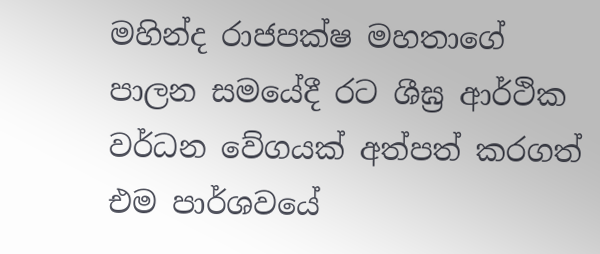මහින්ද රාජපක්ෂ මහතාගේ පාලන සමයේදී රට ශීඝ්‍ර ආර්ථික වර්ධන වේගයක් අත්පත් කරගත් එම පාර්ශවයේ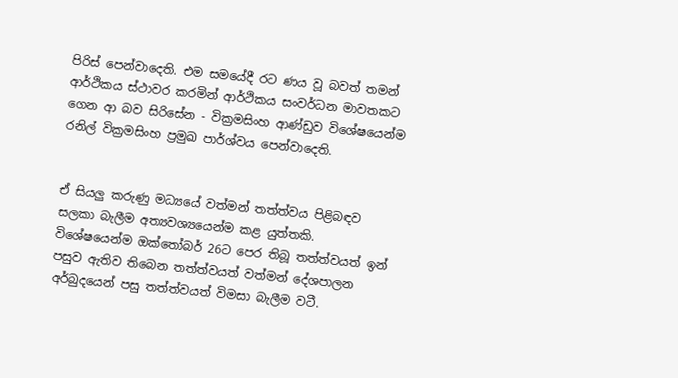පිරිස් පෙන්වාදෙති. එම සමයේදී රට ණය වූ බවත් තමන් ආර්ථිකය ස්ථාවර කරමින් ආර්ථිකය සංවර්ධන මාවතකට ගෙන ආ බව සිරිසේන - වික්‍රමසිංහ ආණ්ඩුව විශේෂයෙන්ම රනිල් වික්‍රමසිංහ ප්‍රමුඛ පාර්ශ්වය පෙන්වාදෙති.


ඒ සියලු කරුණු මධ්‍යයේ වත්මන් තත්ත්වය පිළිබඳව සලකා බැලීම අත්‍යවශ්‍යයෙන්ම කළ යුත්තකි. විශේෂයෙන්ම ඔක්තෝබර් 26ට පෙර තිබූ තත්ත්වයත් ඉන් පසුව ඇතිව තිබෙන තත්ත්වයත් වත්මන් දේශපාලන අර්බුදයෙන් පසු තත්ත්වයත් විමසා බැලීම වටී.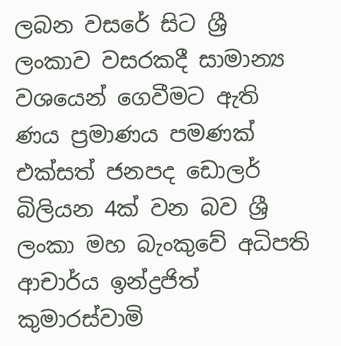ලබන වසරේ සිට ශ්‍රී ලංකාව වසරකදී සාමාන්‍ය වශයෙන් ගෙවීමට ඇති ණය ප්‍රමාණය පමණක් එක්සත් ජනපද ඩොලර් බිලියන 4ක් වන බව ශ්‍රී ලංකා මහ බැංකුවේ අධිපති ආචාර්ය ඉන්ද්‍රජිත් කුමාරස්වාමි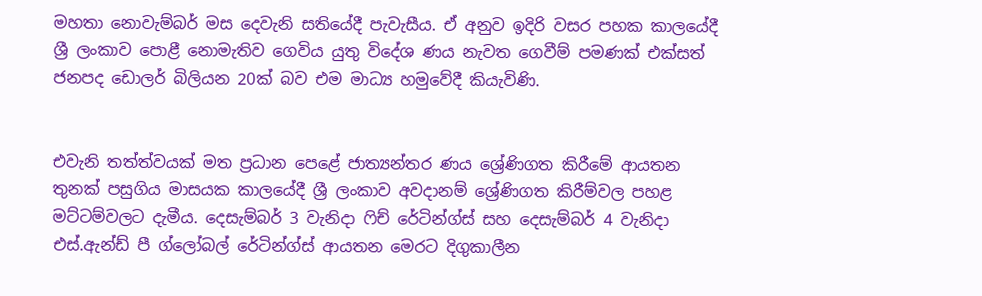මහතා නොවැම්බර් මස දෙවැනි සතියේදී පැවැසීය. ඒ අනුව ඉදිරි වසර පහක කාලයේදී ශ්‍රී ලංකාව පොළී නොමැතිව ගෙවිය යුතු විදේශ ණය නැවත ගෙවීම් පමණක් එක්සත් ජනපද ඩොලර් බිලියන 20ක් බව එම මාධ්‍ය හමුවේදී කියැවිණි.


එවැනි තත්ත්වයක් මත ප්‍රධාන පෙළේ ජාත්‍යන්තර ණය ශ්‍රේණිගත කිරීමේ ආයතන තුනක් පසුගිය මාසයක කාලයේදී ශ්‍රී ලංකාව අවදානම් ශ්‍රේණිගත කිරීම්වල පහළ මට්ටම්වලට දැමීය. දෙසැම්බර් 3 වැනිදා ෆිච් රේටින්ග්ස් සහ දෙසැම්බර් 4 වැනිදා එස්.ඇන්ඩ් පී ග්ලෝබල් රේටින්ග්ස් ආයතන මෙරට දිගුකාලීන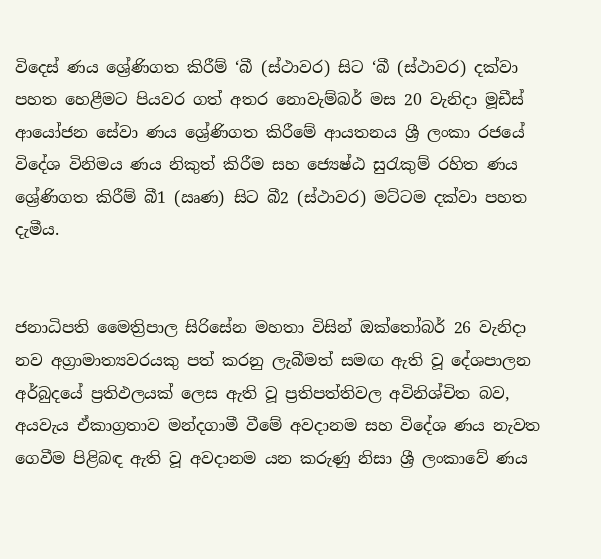විදෙස් ණය ශ්‍රේණිගත කිරීම් ‘බී (ස්ථාවර) සිට ‘බී (ස්ථාවර) දක්වා පහත හෙළීමට පියවර ගත් අතර නොවැම්බර් මස 20 වැනිදා මූඩීස් ආයෝජන සේවා ණය ශ්‍රේණිගත කිරීමේ ආයතනය ශ්‍රී ලංකා රජයේ විදේශ විනිමය ණය නිකුත් කිරීම සහ ජ්‍යෙෂ්ඨ සුරැකුම් රහිත ණය ශ්‍රේණිගත කිරීම් බී1 (ඍණ) සිට බී2 (ස්ථාවර) මට්ටම දක්වා පහත දැමීය.


ජනාධිපති මෛත්‍රිපාල සිරිසේන මහතා විසින් ඔක්තෝබර් 26 වැනිදා නව අග්‍රාමාත්‍යවරයකු පත් කරනු ලැබීමත් සමඟ ඇති වූ දේශපාලන අර්බුදයේ ප්‍රතිඵලයක් ලෙස ඇති වූ ප්‍රතිපත්තිවල අවිනිශ්චිත බව, අයවැය ඒකාග්‍රතාව මන්දගාමී වීමේ අවදානම සහ විදේශ ණය නැවත ගෙවීම පිළිබඳ ඇති වූ අවදානම යන කරුණු නිසා ශ්‍රී ලංකාවේ ණය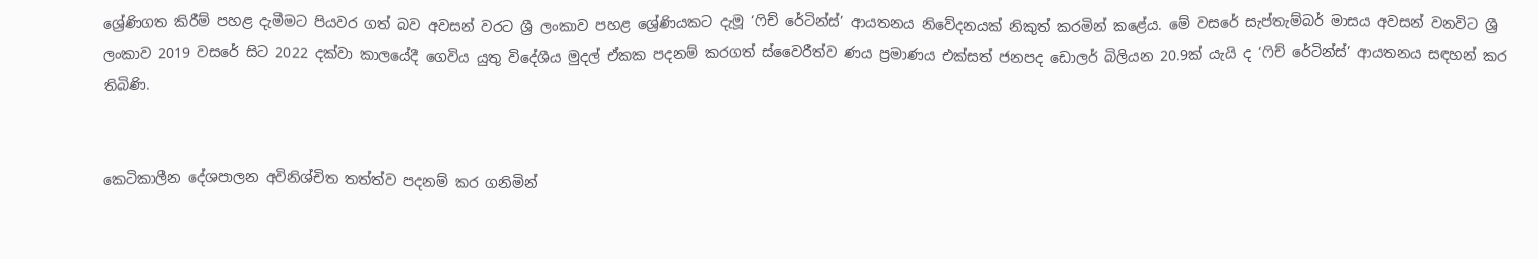ශ්‍රේණිගත කිරීම් පහළ දැමීමට පියවර ගත් බව අවසන් වරට ශ්‍රී ලංකාව පහළ ශ්‍රේණියකට දැමූ ‘ෆිච් රේටින්ස්’ ආයතනය නිවේදනයක් නිකුත් කරමින් කළේය. මේ වසරේ සැප්තැම්බර් මාසය අවසන් වනවිට ශ්‍රී ලංකාව 2019 වසරේ සිට 2022 දක්වා කාලයේදී ගෙවිය යුතු විදේශීය මුදල් ඒකක පදනම් කරගත් ස්වෛරීත්ව ණය ප්‍රමාණය එක්සත් ජනපද ඩොලර් බිලියන 20.9ක් යැයි ද ‘ෆිච් රේටින්ස්’ ආයතනය සඳහන් කර තිබිණි.


කෙටිකාලීන දේශපාලන අවිනිශ්චිත තත්ත්ව පදනම් කර ගනිමින්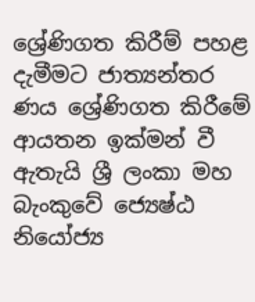ශ්‍රේණිගත කිරීම් පහළ දැමීමට ජාත්‍යන්තර ණය ශ්‍රේණිගත කිරීමේ ආයතන ඉක්මන් වී ඇතැයි ශ්‍රී ලංකා මහ බැංකුවේ ජ්‍යෙෂ්ඨ නියෝජ්‍ය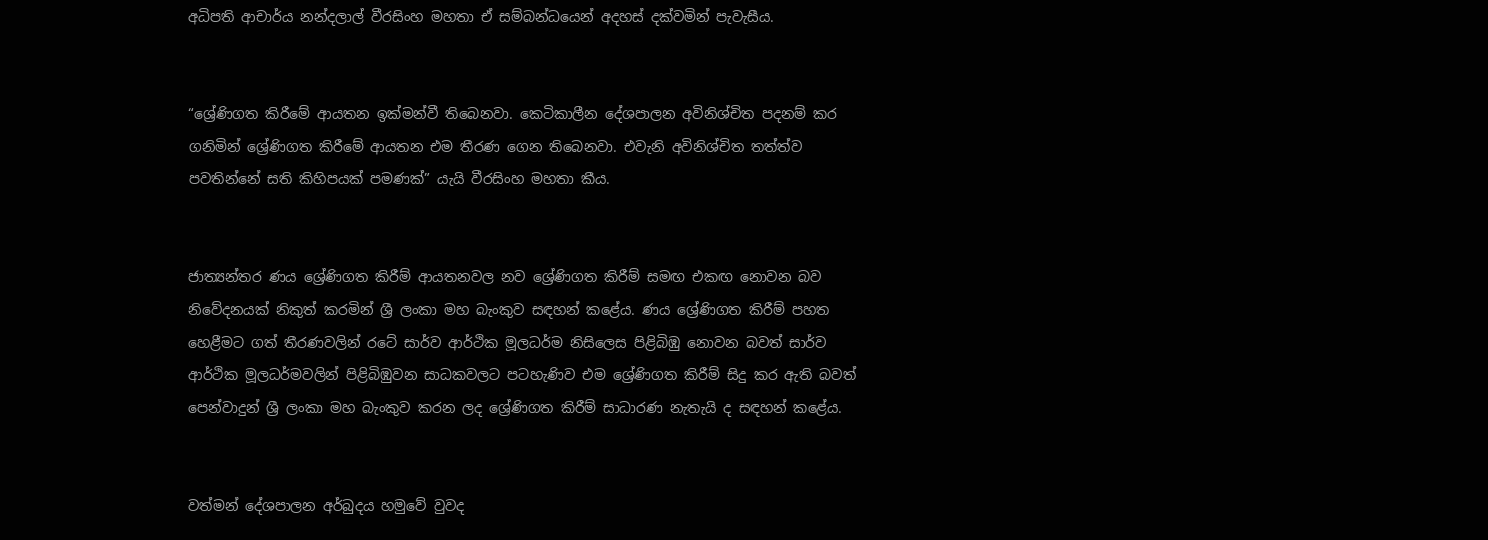අධිපති ආචාර්ය නන්දලාල් වීරසිංහ මහතා ඒ සම්බන්ධයෙන් අදහස් දක්වමින් පැවැසීය.


“ශ්‍රේණිගත කිරීමේ ආයතන ඉක්මන්වී තිබෙනවා. කෙටිකාලීන දේශපාලන අවිනිශ්චිත පදනම් කර ගනිමින් ශ්‍රේණිගත කිරීමේ ආයතන එම තීරණ ගෙන තිබෙනවා. එවැනි අවිනිශ්චිත තත්ත්ව පවතින්නේ සති කිහිපයක් පමණක්” යැයි වීරසිංහ මහතා කීය.


ජාත්‍යන්තර ණය ශ්‍රේණිගත කිරීම් ආයතනවල නව ශ්‍රේණිගත කිරීම් සමඟ එකඟ නොවන බව නිවේදනයක් නිකුත් කරමින් ශ්‍රී ලංකා මහ බැංකුව සඳහන් කළේය. ණය ශ්‍රේණිගත කිරීම් පහත හෙළීමට ගත් තීරණවලින් රටේ සාර්ව ආර්ථික මූලධර්ම නිසිලෙස පිළිබිඹු නොවන බවත් සාර්ව ආර්ථික මූලධර්මවලින් පිළිබිඹුවන සාධකවලට පටහැණිව එම ශ්‍රේණිගත කිරීම් සිදු කර ඇති බවත් පෙන්වාදුන් ශ්‍රී ලංකා මහ බැංකුව කරන ලද ශ්‍රේණිගත කිරීම් සාධාරණ නැතැයි ද සඳහන් කළේය.


වත්මන් දේශපාලන අර්බුදය හමුවේ වුවද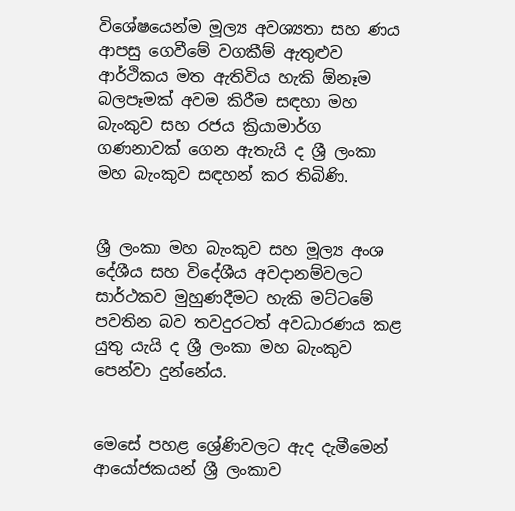විශේෂයෙන්ම මූල්‍ය අවශ්‍යතා සහ ණය ආපසු ගෙවීමේ වගකීම් ඇතුළුව ආර්ථිකය මත ඇතිවිය හැකි ඕනෑම බලපෑමක් අවම කිරීම සඳහා මහ බැංකුව සහ රජය ක්‍රියාමාර්ග ගණනාවක් ගෙන ඇතැයි ද ශ්‍රී ලංකා මහ බැංකුව සඳහන් කර තිබිණි.


ශ්‍රී ලංකා මහ බැංකුව සහ මූල්‍ය අංශ දේශීය සහ විදේශීය අවදානම්වලට සාර්ථකව මුහුණදීමට හැකි මට්ටමේ පවතින බව තවදුරටත් අවධාරණය කළ යුතු යැයි ද ශ්‍රී ලංකා මහ බැංකුව පෙන්වා දුන්නේය.


මෙසේ පහළ ශ්‍රේණිවලට ඇද දැමීමෙන් ආයෝජකයන් ශ්‍රී ලංකාව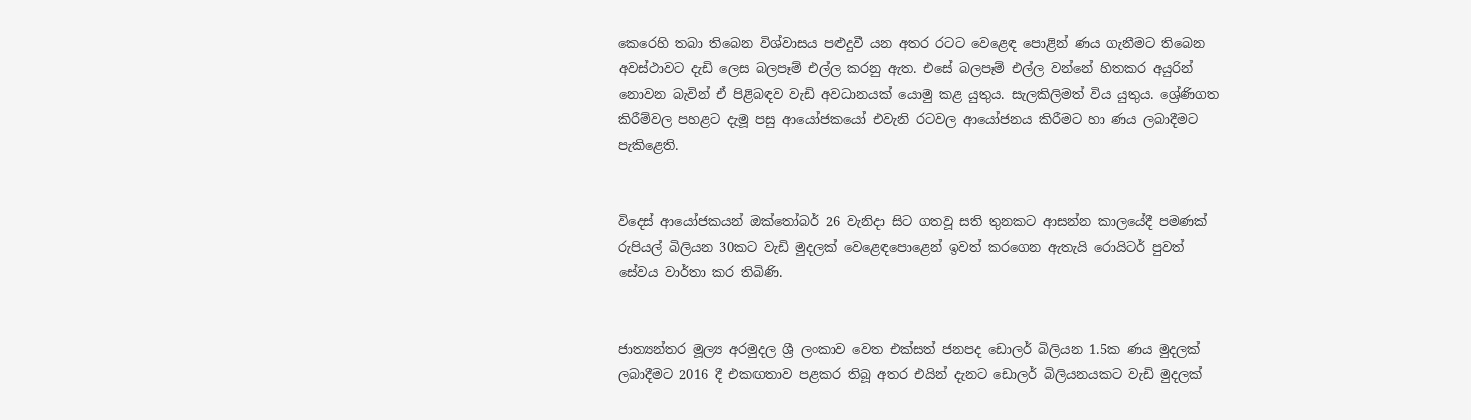කෙරෙහි තබා තිබෙන විශ්වාසය පළුදුවී යන අතර රටට වෙළෙඳ පොළින් ණය ගැනීමට තිබෙන අවස්ථාවට දැඩි ලෙස බලපෑම් එල්ල කරනු ඇත. එසේ බලපෑම් එල්ල වන්නේ හිතකර අයුරින් නොවන බැවින් ඒ පිළිබඳව වැඩි අවධානයක් යොමු කළ යුතුය. සැලකිලිමත් විය යුතුය. ශ්‍රේණිගත කිරීම්වල පහළට දැමූ පසු ආයෝජකයෝ එවැනි රටවල ආයෝජනය කිරීමට හා ණය ලබාදීමට පැකිළෙති.


විදෙස් ආයෝජකයන් ඔක්තෝබර් 26 වැනිදා සිට ගතවූ සති තුනකට ආසන්න කාලයේදී පමණක් රුපියල් බිලියන 30කට වැඩි මුදලක් වෙළෙඳපොළෙන් ඉවත් කරගෙන ඇතැයි රොයිටර් පුවත් සේවය වාර්තා කර තිබිණි.


ජාත්‍යන්තර මූල්‍ය අරමුදල ශ්‍රී ලංකාව වෙත එක්සත් ජනපද ඩොලර් බිලියන 1.5ක ණය මුදලක් ලබාදීමට 2016 දී එකඟතාව පළකර තිබූ අතර එයින් දැනට ඩොලර් බිලියනයකට වැඩි මුදලක්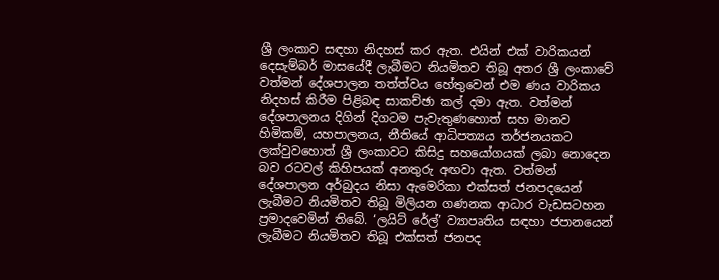ශ්‍රී ලංකාව සඳහා නිදහස් කර ඇත. එයින් එක් වාරිකයන් දෙසැම්බර් මාසයේදී ලැබීමට නියමිතව තිබූ අතර ශ්‍රී ලංකාවේ වත්මන් දේශපාලන තත්ත්වය හේතුවෙන් එම ණය වාරිකය නිදහස් කිරීම පිළිබඳ සාකච්ඡා කල් දමා ඇත. වත්මන් දේශපාලනය දිගින් දිගටම පැවැතුණහොත් සහ මානව හිමිකම්, යහපාලනය, නීතියේ ආධිපත්‍යය තර්ජනයකට ලක්වුවහොත් ශ්‍රී ලංකාවට කිසිදු සහයෝගයක් ලබා නොදෙන බව රටවල් කිහිපයක් අනතුරු අඟවා ඇත. වත්මන් දේශපාලන අර්බුදය නිසා ඇමෙරිකා එක්සත් ජනපදයෙන් ලැබීමට නියමිතව තිබූ මිලියන ගණනක ආධාර වැඩසටහන ප්‍රමාදවෙමින් තිබේ. ‘ලයිට් රේල්’ ව්‍යාපෘතිය සඳහා ජපානයෙන් ලැබීමට නියමිතව තිබූ එක්සත් ජනපද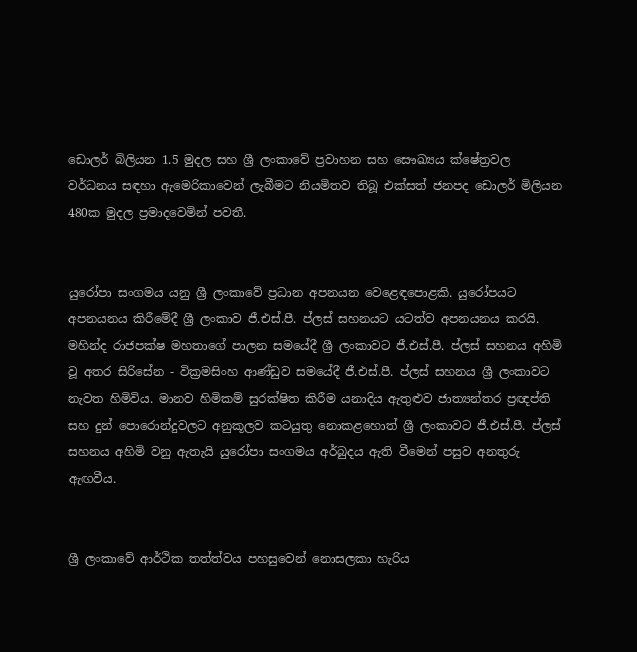ඩොලර් බිලියන 1.5 මුදල සහ ශ්‍රී ලංකාවේ ප්‍රවාහන සහ සෞඛ්‍යය ක්ෂේත්‍රවල වර්ධනය සඳහා ඇමෙරිකාවෙන් ලැබීමට නියමිතව තිබූ එක්සත් ජනපද ඩොලර් මිලියන 480ක මුදල ප්‍රමාදවෙමින් පවතී.


යුරෝපා සංගමය යනු ශ්‍රී ලංකාවේ ප්‍රධාන අපනයන වෙළෙඳපොළකි. යුරෝපයට අපනයනය කිරීමේදී ශ්‍රී ලංකාව ජී.එස්.පී. ප්ලස් සහනයට යටත්ව අපනයනය කරයි. මහින්ද රාජපක්ෂ මහතාගේ පාලන සමයේදී ශ්‍රී ලංකාවට ජී.එස්.පී. ප්ලස් සහනය අහිමි වූ අතර සිරිසේන - වික්‍රමසිංහ ආණ්ඩුව සමයේදී ජී.එස්.පී. ප්ලස් සහනය ශ්‍රී ලංකාවට නැවත හිමිවිය. මානව හිමිකම් සුරක්ෂිත කිරීම යනාදිය ඇතුළුව ජාත්‍යන්තර ප්‍රඥප්ති සහ දුන් පොරොන්දුවලට අනුකූලව කටයුතු නොකළහොත් ශ්‍රී ලංකාවට ජී.එස්.පී. ප්ලස් සහනය අහිමි වනු ඇතැයි යුරෝපා සංගමය අර්බුදය ඇති වීමෙන් පසුව අනතුරු ඇඟවීය.


ශ්‍රී ලංකාවේ ආර්ථික තත්ත්වය පහසුවෙන් නොසලකා හැරිය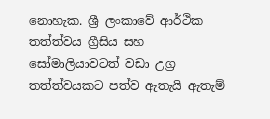නොහැක. ශ්‍රී ලංකාවේ ආර්ථික තත්ත්වය ග්‍රීසිය සහ සෝමාලියාවටත් වඩා උග්‍ර තත්ත්වයකට පත්ව ඇතැයි ඇතැම්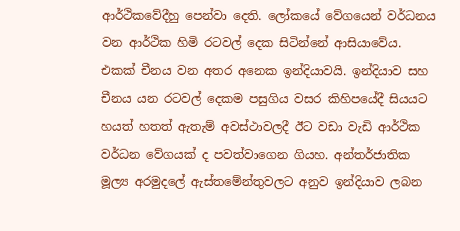ආර්ථිකවේදීහු පෙන්වා දෙති. ලෝකයේ වේගයෙන් වර්ධනය වන ආර්ථික හිමි රටවල් දෙක සිටින්නේ ආසියාවේය. එකක් චීනය වන අතර අනෙක ඉන්දියාවයි. ඉන්දියාව සහ චීනය යන රටවල් දෙකම පසුගිය වසර කිහිපයේදී සියයට හයත් හතත් ඇතැම් අවස්ථාවලදී ඊට වඩා වැඩි ආර්ථික වර්ධන වේගයක් ද පවත්වාගෙන ගියහ. අන්තර්ජාතික මූල්‍ය අරමුදලේ ඇස්තමේන්තුවලට අනුව ඉන්දියාව ලබන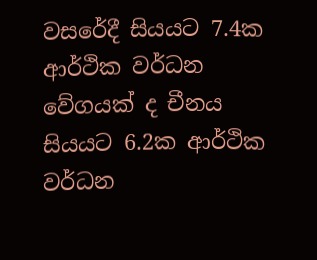වසරේදී සියයට 7.4ක ආර්ථික වර්ධන වේගයක් ද චීනය සියයට 6.2ක ආර්ථික වර්ධන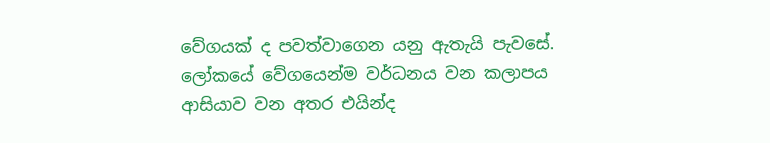වේගයක් ද පවත්වාගෙන යනු ඇතැයි පැවසේ. ලෝකයේ වේගයෙන්ම වර්ධනය වන කලාපය ආසියාව වන අතර එයින්ද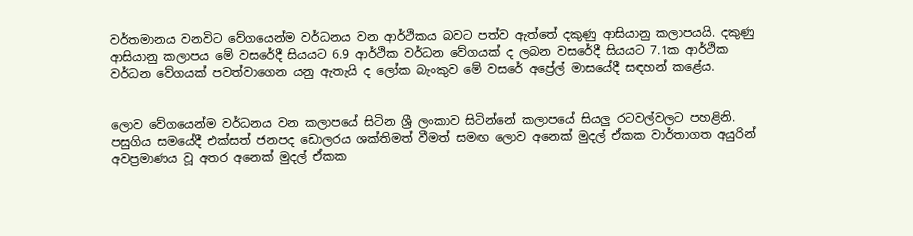වර්තමානය වනවිට වේගයෙන්ම වර්ධනය වන ආර්ථිකය බවට පත්ව ඇත්තේ දකුණු ආසියානු කලාපයයි. දකුණු ආසියානු කලාපය මේ වසරේදී සියයට 6.9 ආර්ථික වර්ධන වේගයක් ද ලබන වසරේදී සියයට 7.1ක ආර්ථික වර්ධන වේගයක් පවත්වාගෙන යනු ඇතැයි ද ලෝක බැංකුව මේ වසරේ අප්‍රේල් මාසයේදී සඳහන් කළේය.


ලොව වේගයෙන්ම වර්ධනය වන කලාපයේ සිටින ශ්‍රී ලංකාව සිටින්නේ කලාපයේ සියලු රටවල්වලට පහළිනි. පසුගිය සමයේදී එක්සත් ජනපද ඩොලරය ශක්තිමත් වීමත් සමඟ ලොව අනෙක් මුදල් ඒකක වාර්තාගත අයුරින් අවප්‍රමාණය වූ අතර අනෙක් මුදල් ඒකක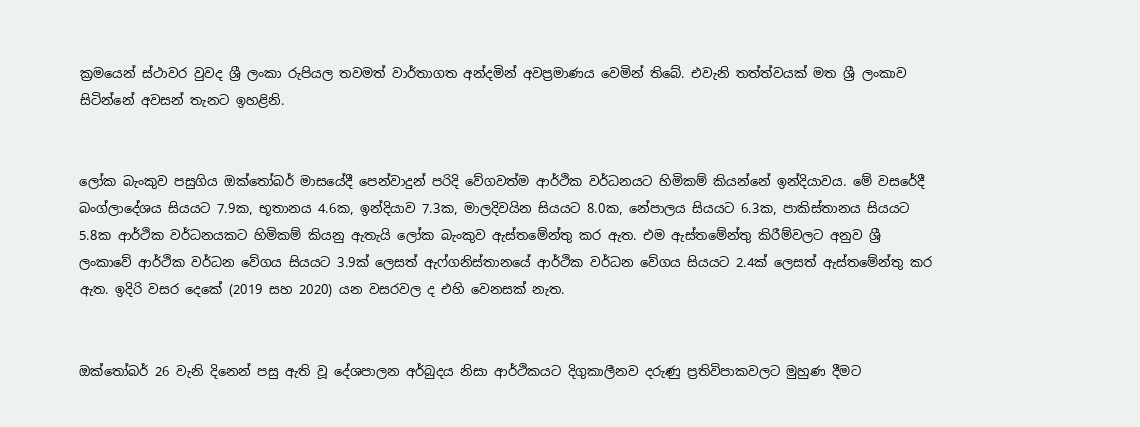ක්‍රමයෙන් ස්ථාවර වුවද ශ්‍රී ලංකා රුපියල තවමත් වාර්තාගත අන්දමින් අවප්‍රමාණය වෙමින් තිබේ. එවැනි තත්ත්වයක් මත ශ්‍රී ලංකාව සිටින්නේ අවසන් තැනට ඉහළිනි.


ලෝක බැංකුව පසුගිය ඔක්තෝබර් මාසයේදී පෙන්වාදුන් පරිදි වේගවත්ම ආර්ථික වර්ධනයට හිමිකම් කියන්නේ ඉන්දියාවය. මේ වසරේදී බංග්ලාදේශය සියයට 7.9ක, භූතානය 4.6ක, ඉන්දියාව 7.3ක, මාලදිවයින සියයට 8.0ක, නේපාලය සියයට 6.3ක, පාකිස්තානය සියයට 5.8ක ආර්ථික වර්ධනයකට හිමිකම් කියනු ඇතැයි ලෝක බැංකුව ඇස්තමේන්තු කර ඇත. එම ඇස්තමේන්තු කිරීම්වලට අනුව ශ්‍රී ලංකාවේ ආර්ථික වර්ධන වේගය සියයට 3.9ක් ලෙසත් ඇෆ්ගනිස්තානයේ ආර්ථික වර්ධන වේගය සියයට 2.4ක් ලෙසත් ඇස්තමේන්තු කර ඇත. ඉදිරි වසර දෙකේ (2019 සහ 2020) යන වසරවල ද එහි වෙනසක් නැත.


ඔක්තෝබර් 26 වැනි දිනෙන් පසු ඇති වූ දේශපාලන අර්බුදය නිසා ආර්ථිකයට දිගුකාලීනව දරුණු ප්‍රතිවිපාකවලට මුහුණ දීමට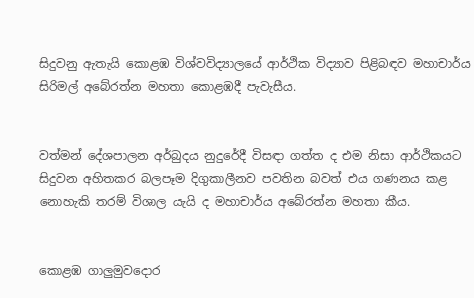සිදුවනු ඇතැයි කොළඹ විශ්වවිද්‍යාලයේ ආර්ථික විද්‍යාව පිළිබඳව මහාචාර්ය සිරිමල් අබේරත්න මහතා කොළඹදී පැවැසීය.


වත්මන් දේශපාලන අර්බුදය නුදුරේදී විසඳා ගත්ත ද එම නිසා ආර්ථිකයට සිදුවන අහිතකර බලපෑම දිගුකාලීනව පවතින බවත් එය ගණනය කළ නොහැකි තරම් විශාල යැයි ද මහාචාර්ය අබේරත්න මහතා කීය.


කොළඹ ගාලුමුවදොර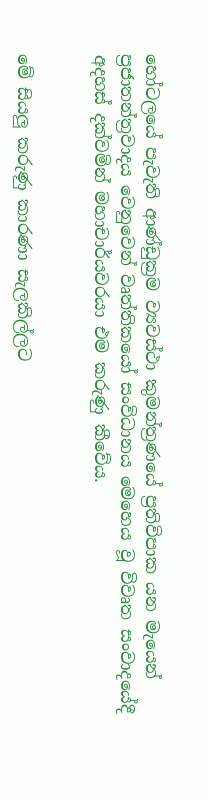හෝටලයේ පැවැති ආණ්ඩුක්‍රම ව්‍යවස්ථා කුමන්ත්‍රණයේ ප්‍රතිවිපාක යන මැයෙන් ප්‍රජාතන්ත්‍රවාදය වෙනුවෙන් වෘත්තිකයෝ සංවිධානය මෙහෙය වූ විවෘත සංවාදයේදී අදහස් දක්වමින් මහාචාර්යවරයා එම කරුණු කීවේය.


මේ සියලු කරුණු කාරණා සැලකිල්ලට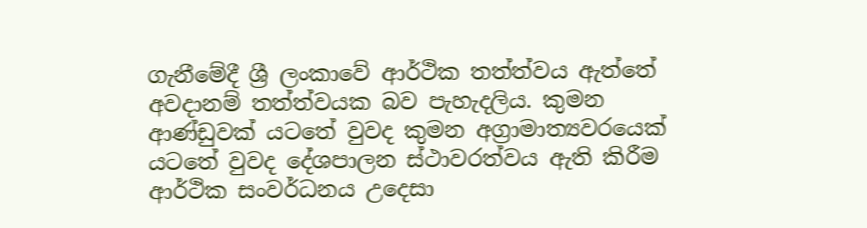ගැනීමේදී ශ්‍රී ලංකාවේ ආර්ථික තත්ත්වය ඇත්තේ අවදානම් තත්ත්වයක බව පැහැදලිය. කුමන ආණ්ඩුවක් යටතේ වුවද කුමන අග්‍රාමාත්‍යවරයෙක් යටතේ වුවද දේශපාලන ස්ථාවරත්වය ඇති කිරීම ආර්ථික සංවර්ධනය උදෙසා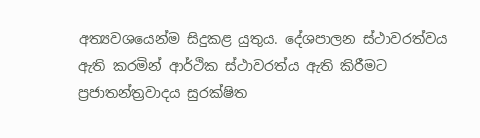අත්‍යවශයෙන්ම සිදුකළ යුතුය. දේශපාලන ස්ථාවරත්වය ඇති කරමින් ආර්ථික ස්ථාවරත්ය ඇති කිරීමට ප්‍රජාතන්ත්‍රවාදය සුරක්ෂිත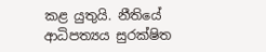කළ යුතුයි. නීතියේ ආධිපත්‍යය සුරක්ෂිත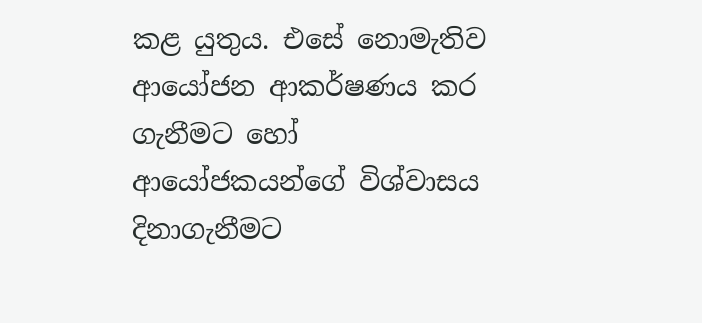කළ යුතුය. එසේ නොමැතිව ආයෝජන ආකර්ෂණය කර ගැනීමට හෝ ආයෝජකයන්ගේ විශ්වාසය දිනාගැනීමට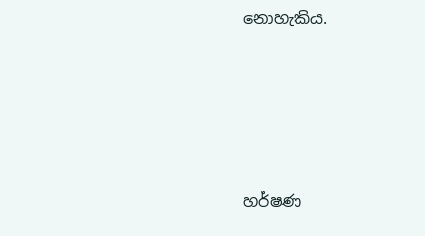නොහැකිය.





හර්ෂණ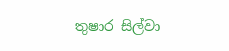තුෂාර සිල්වා